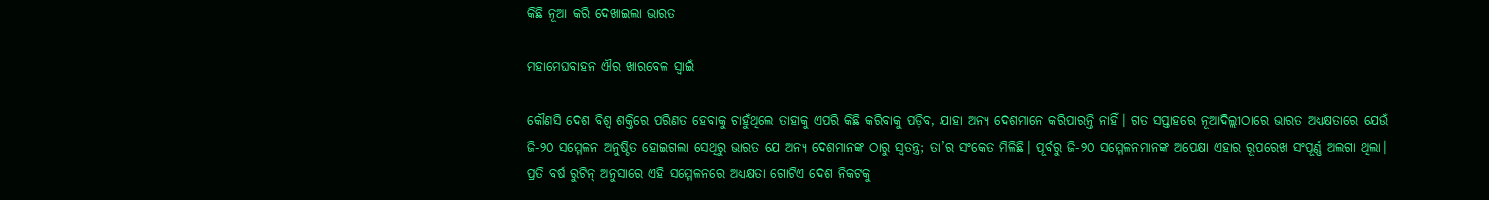କିଛି ନୂଆ କରି ଦେଖାଇଲା ଭାରତ

ମହାମେଘବାହନ ଐର ଖାରବେଳ ସ୍ୱାଇଁ

କୌଣସି ଦେଶ ବିଶ୍ୱ ଶକ୍ତିରେ ପରିଣତ ହେବାକୁ ଚାହୁଁଥିଲେ ତାହାକୁ ଏପରି କିଛି କରିବାକୁ ପଡ଼ିବ, ଯାହା ଅନ୍ୟ ଦେଶମାନେ କରିପାରନ୍ତି ନାହିଁ। ଗତ ସପ୍ତାହରେ ନୂଆଦିଲ୍ଲୀଠାରେ ଭାରତ ଅଧ୍ୟକ୍ଷତାରେ ଯେଉଁ ଜି-୨୦ ସମ୍ମେଳନ ଅନୁଷ୍ଠିତ ହୋଇଗଲା ସେଥିରୁ ଭାରତ ଯେ ଅନ୍ୟ ଦେଶମାନଙ୍କ ଠାରୁ ସ୍ୱତନ୍ତ୍ର; ତା’ର ସଂକେତ ମିଳିଛି। ପୂର୍ବରୁ ଜି-୨୦ ସମ୍ମେଳନମାନଙ୍କ ଅପେକ୍ଷା ଏହାର ରୂପରେଖ ସଂପୂର୍ଣ୍ଣ ଅଲଗା ଥିଲା। ପ୍ରତି ବର୍ଷ ରୁଟିନ୍ ଅନୁସାରେ ଏହି ସମ୍ମେଳନରେ ଅଧ୍ୟକ୍ଷତା ଗୋଟିଏ ଦେଶ ନିକଟକୁ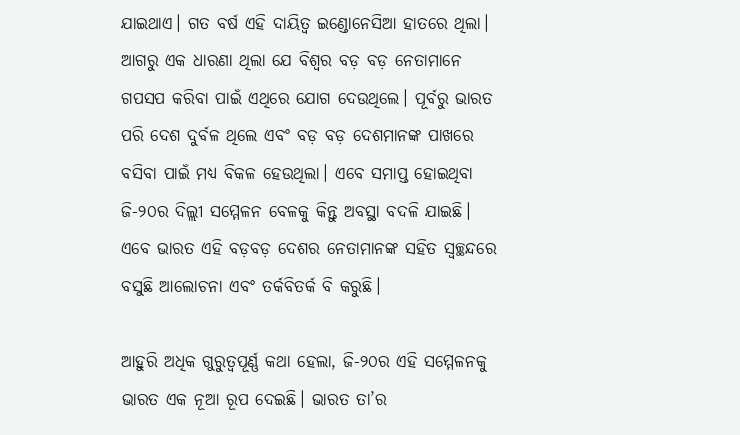ଯାଇଥାଏ। ଗତ ବର୍ଷ ଏହି ଦାୟିତ୍ବ ଇଣ୍ଡୋନେସିଆ ହାତରେ ଥିଲା। ଆଗରୁ ଏକ ଧାରଣା ଥିଲା ଯେ ବିଶ୍ୱର ବଡ଼ ବଡ଼ ନେତାମାନେ ଗପସପ କରିବା ପାଇଁ ଏଥିରେ ଯୋଗ ଦେଉଥିଲେ। ପୂର୍ବରୁ ଭାରତ ପରି ଦେଶ ଦୁର୍ବଳ ଥିଲେ ଏବଂ ବଡ଼ ବଡ଼ ଦେଶମାନଙ୍କ ପାଖରେ ବସିବା ପାଇଁ ମଧ୍ୟ ବିକଳ ହେଉଥିଲା। ଏବେ ସମାପ୍ତ ହୋଇଥିବା ଜି-୨୦ର ଦିଲ୍ଲୀ ସମ୍ମେଳନ ବେଳକୁ କିନ୍ତୁ ଅବସ୍ଥା ବଦଳି ଯାଇଛି। ଏବେ ଭାରତ ଏହି ବଡ଼ବଡ଼ ଦେଶର ନେତାମାନଙ୍କ ସହିତ ସ୍ବଚ୍ଛନ୍ଦରେ ବସୁଛି ଆଲୋଚନା ଏବଂ ତର୍କବିତର୍କ ବି କରୁଛି।

ଆହୁରି ଅଧିକ ଗୁରୁତ୍ୱପୂର୍ଣ୍ଣ କଥା ହେଲା, ଜି-୨୦ର ଏହି ସମ୍ମେଳନକୁ ଭାରତ ଏକ ନୂଆ ରୂପ ଦେଇଛି। ଭାରତ ତା’ର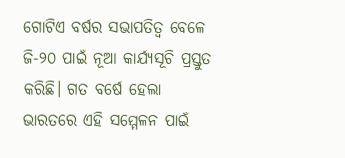ଗୋଟିଏ ବର୍ଷର ସଭାପତିତ୍ୱ ବେଳେ ଜି-୨୦ ପାଇଁ ନୂଆ କାର୍ଯ୍ୟସୂଚି ପ୍ରସ୍ତୁତ କରିଛି। ଗତ ବର୍ଷେ ହେଲା ଭାରତରେ ଏହି ସମ୍ମେଳନ ପାଇଁ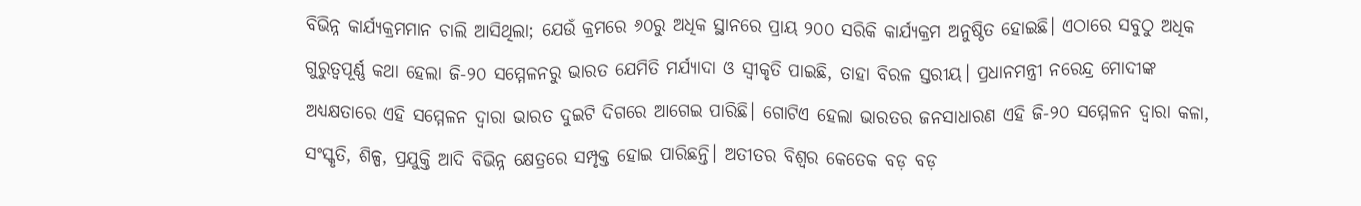ବିଭିନ୍ନ କାର୍ଯ୍ୟକ୍ରମମାନ ଚାଲି ଆସିଥିଲା; ଯେଉଁ କ୍ରମରେ ୬୦ରୁ ଅଧିକ ସ୍ଥାନରେ ପ୍ରାୟ ୨୦୦ ସରିକି କାର୍ଯ୍ୟକ୍ରମ ଅନୁଷ୍ଠିତ ହୋଇଛି। ଏଠାରେ ସବୁଠୁ ଅଧିକ ଗୁରୁତ୍ବପୂର୍ଣ୍ଣ କଥା ହେଲା ଜି-୨୦ ସମ୍ମେଳନରୁ ଭାରତ ଯେମିତି ମର୍ଯ୍ୟାଦା ଓ ସ୍ୱୀକୃତି ପାଇଛି, ତାହା ବିରଳ ସ୍ତରୀୟ। ପ୍ରଧାନମନ୍ତ୍ରୀ ନରେନ୍ଦ୍ର ମୋଦୀଙ୍କ ଅଧ୍ୟକ୍ଷତାରେ ଏହି ସମ୍ମେଳନ ଦ୍ୱାରା ଭାରତ ଦୁଇଟି ଦିଗରେ ଆଗେଇ ପାରିଛି। ଗୋଟିଏ ହେଲା ଭାରତର ଜନସାଧାରଣ ଏହି ଜି-୨୦ ସମ୍ମେଳନ ଦ୍ୱାରା କଳା, ସଂସ୍କୃତି, ଶିଳ୍ପ, ପ୍ରଯୁକ୍ତି ଆଦି ବିଭିନ୍ନ କ୍ଷେତ୍ରରେ ସମ୍ପୃକ୍ତ ହୋଇ ପାରିଛନ୍ତି। ଅତୀତର ବିଶ୍ୱର କେତେକ ବଡ଼ ବଡ଼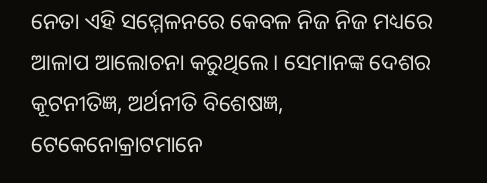ନେତା ଏହି ସମ୍ମେଳନରେ କେବଳ ନିଜ ନିଜ ମଧ୍ୟରେ ଆଳାପ ଆଲୋଚନା କରୁଥିଲେ। ସେମାନଙ୍କ ଦେଶର କୂଟନୀତିଜ୍ଞ, ଅର୍ଥନୀତି ବିଶେଷଜ୍ଞ, ଟେକେନୋକ୍ରାଟମାନେ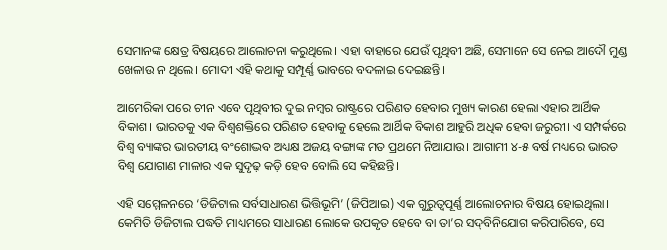ସେମାନଙ୍କ କ୍ଷେତ୍ର ବିଷୟରେ ଆଲୋଚନା କରୁଥିଲେ। ଏହା ବାହାରେ ଯେଉଁ ପୃଥିବୀ ଅଛି, ସେମାନେ ସେ ନେଇ ଆଦୌ ମୁଣ୍ଡ ଖେଳାଉ ନ ଥିଲେ। ମୋଦୀ ଏହି କଥାକୁ ସମ୍ପୂର୍ଣ୍ଣ ଭାବରେ ବଦଳାଇ ଦେଇଛନ୍ତି।

ଆମେରିକା ପରେ ଚୀନ ଏବେ ପୃଥିବୀର ଦୁଇ ନମ୍ବର ରାଷ୍ଟ୍ରରେ ପରିଣତ ହେବାର ମୁଖ୍ୟ କାରଣ ହେଲା ଏହାର ଆର୍ଥିକ ବିକାଶ। ଭାରତକୁ ଏକ ବିଶ୍ୱଶକ୍ତିରେ ପରିଣତ ହେବାକୁ ହେଲେ ଆର୍ଥିକ ବିକାଶ ଆହୁରି ଅଧିକ ହେବା ଜରୁରୀ। ଏ ସମ୍ପର୍କରେ ବିଶ୍ୱ ବ୍ୟାଙ୍କର ଭାରତୀୟ ବଂଶୋଦ୍ଭବ ଅଧ୍ୟକ୍ଷ ଅଜୟ ବଙ୍ଗାଙ୍କ ମତ ପ୍ରଥମେ ନିଆଯାଉ। ଆଗାମୀ ୪-୫ ବର୍ଷ ମଧ୍ୟରେ ଭାରତ ବିଶ୍ୱ ଯୋଗାଣ ମାଳାର ଏକ ସୁଦୃଢ଼ କଡ଼ି ହେବ ବୋଲି ସେ କହିଛନ୍ତି।

ଏହି ସମ୍ମେଳନରେ ‘ଡିଜିଟାଲ ସର୍ବସାଧାରଣ ଭିତ୍ତିଭୂମି’ (ଜିପିଆଇ) ଏକ ଗୁରୁତ୍ୱପୂର୍ଣ୍ଣ ଆଲୋଚନାର ବିଷୟ ହୋଇଥିଲା। କେମିତି ଡିଜିଟାଲ ପଦ୍ଧତି ମାଧ୍ୟମରେ ସାଧାରଣ ଲୋକେ ଉପକୃତ ହେବେ ବା ତା’ର ସଦ୍‌ବିନିଯୋଗ କରିପାରିବେ, ସେ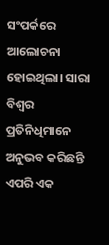ସଂପର୍କରେ ଆଲୋଚନା ହୋଇଥିଲା। ସାରା ବିଶ୍ୱର ପ୍ରତିନିଧିମାନେ ଅନୁଭବ କରିଛନ୍ତି ଏପରି ଏକ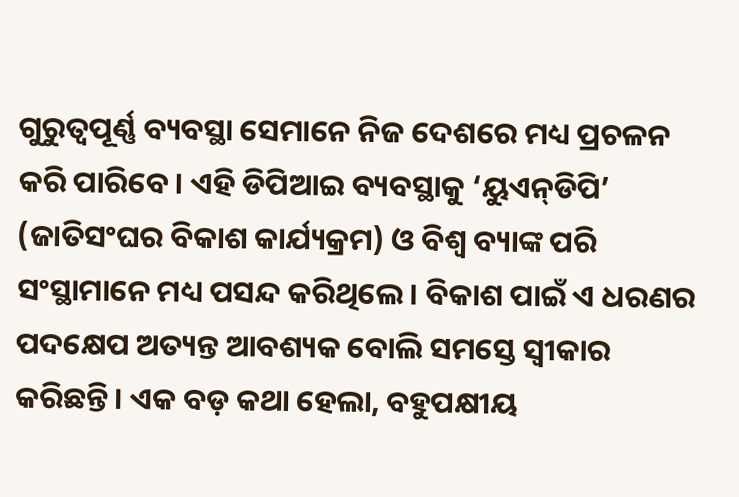ଗୁରୁତ୍ୱପୂର୍ଣ୍ଣ ବ୍ୟବସ୍ଥା ସେମାନେ ନିଜ ଦେଶରେ ମଧ୍ୟ ପ୍ରଚଳନ କରି ପାରିବେ। ଏହି ଡିପିଆଇ ବ୍ୟବସ୍ଥାକୁ ‘ୟୁଏନ୍‌ଡିପି’ (ଜାତିସଂଘର ବିକାଶ କାର୍ଯ୍ୟକ୍ରମ) ଓ ବିଶ୍ୱ ବ୍ୟାଙ୍କ ପରି ସଂସ୍ଥାମାନେ ମଧ୍ୟ ପସନ୍ଦ କରିଥିଲେ। ବିକାଶ ପାଇଁ ଏ ଧରଣର ପଦକ୍ଷେପ ଅତ୍ୟନ୍ତ ଆବଶ୍ୟକ ବୋଲି ସମସ୍ତେ ସ୍ୱୀକାର କରିଛନ୍ତି। ଏକ ବଡ଼ କଥା ହେଲା, ବହୁପକ୍ଷୀୟ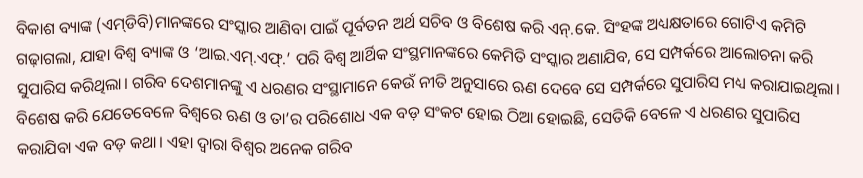ବିକାଶ ବ୍ୟାଙ୍କ (ଏମ୍‌ଡିବି)ମାନଙ୍କରେ ସଂସ୍କାର ଆଣିବା ପାଇଁ ପୂର୍ବତନ ଅର୍ଥ ସଚିବ ଓ ବିଶେଷ କରି ଏନ୍‌.କେ. ସିଂହଙ୍କ ଅଧ୍ୟକ୍ଷତାରେ ଗୋଟିଏ କମିଟି ଗଢ଼ାଗଲା, ଯାହା ବିଶ୍ୱ ବ୍ୟାଙ୍କ ଓ ‘ଆଇ.ଏମ୍‌.ଏଫ୍.’ ପରି ବିଶ୍ୱ ଆର୍ଥିକ ସଂସ୍ଥମାନଙ୍କରେ କେମିତି ସଂସ୍କାର ଅଣାଯିବ, ସେ ସମ୍ପର୍କରେ ଆଲୋଚନା କରି ସୁପାରିସ କରିଥିଲା। ଗରିବ ଦେଶମାନଙ୍କୁ ଏ ଧରଣର ସଂସ୍ଥାମାନେ କେଉଁ ନୀତି ଅନୁସାରେ ଋଣ ଦେବେ ସେ ସମ୍ପର୍କରେ ସୁପାରିସ ମଧ୍ୟ କରାଯାଇଥିଲା। ବିଶେଷ କରି ଯେତେବେଳେ ବିଶ୍ୱରେ ଋଣ ଓ ତା’ର ପରିଶୋଧ ଏକ ବଡ଼ ସଂକଟ ହୋଇ ଠିଆ ହୋଇଛି, ସେତିକି ବେଳେ ଏ ଧରଣର ସୁପାରିସ କରାଯିବା ଏକ ବଡ଼ କଥା। ଏହା ଦ୍ୱାରା ବିଶ୍ୱର ଅନେକ ଗରିବ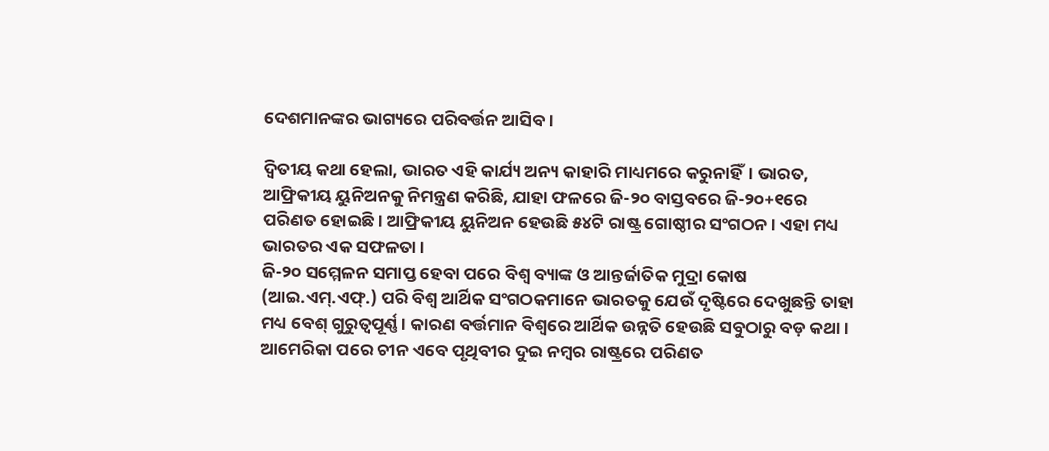ଦେଶମାନଙ୍କର ଭାଗ୍ୟରେ ପରିବର୍ତ୍ତନ ଆସିବ।

ଦ୍ୱିତୀୟ କଥା ହେଲା, ଭାରତ ଏହି କାର୍ଯ୍ୟ ଅନ୍ୟ କାହାରି ମାଧ୍ୟମରେ କରୁନାହିଁ। ଭାରତ, ଆଫ୍ରିକୀୟ ୟୁନିଅନକୁ ନିମନ୍ତ୍ରଣ କରିଛି, ଯାହା ଫଳରେ ଜି-୨୦ ବାସ୍ତବରେ ଜି-୨୦+୧ରେ ପରିଣତ ହୋଇଛି। ଆଫ୍ରିକୀୟ ୟୁନିଅନ ହେଉଛି ୫୪ଟି ରାଷ୍ଟ୍ର ଗୋଷ୍ଠୀର ସଂଗଠନ। ଏହା ମଧ୍ୟ ଭାରତର ଏକ ସଫଳତା।
ଜି-୨୦ ସମ୍ମେଳନ ସମାପ୍ତ ହେବା ପରେ ବିଶ୍ୱ ବ୍ୟାଙ୍କ ଓ ଆନ୍ତର୍ଜାତିକ ମୁଦ୍ରା କୋଷ (ଆଇ.ଏମ୍‌.ଏଫ୍‌.) ପରି ବିଶ୍ୱ ଆର୍ଥିକ ସଂଗଠକମାନେ ଭାରତକୁ ଯେଉଁ ଦୃଷ୍ଟିରେ ଦେଖୁଛନ୍ତି ତାହା ମଧ୍ୟ ବେଶ୍‌ ଗୁରୁତ୍ୱପୂର୍ଣ୍ଣ। କାରଣ ବର୍ତ୍ତମାନ ବିଶ୍ୱରେ ଆର୍ଥିକ ଉନ୍ନତି ହେଉଛି ସବୁଠାରୁ ବଡ଼ କଥା। ଆମେରିକା ପରେ ଚୀନ ଏବେ ପୃଥିବୀର ଦୁଇ ନମ୍ବର ରାଷ୍ଟ୍ରରେ ପରିଣତ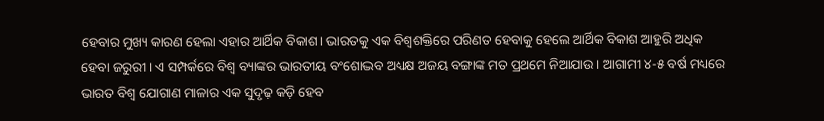ହେବାର ମୁଖ୍ୟ କାରଣ ହେଲା ଏହାର ଆର୍ଥିକ ବିକାଶ। ଭାରତକୁ ଏକ ବିଶ୍ୱଶକ୍ତିରେ ପରିଣତ ହେବାକୁ ହେଲେ ଆର୍ଥିକ ବିକାଶ ଆହୁରି ଅଧିକ ହେବା ଜରୁରୀ। ଏ ସମ୍ପର୍କରେ ବିଶ୍ୱ ବ୍ୟାଙ୍କର ଭାରତୀୟ ବଂଶୋଦ୍ଭବ ଅଧ୍ୟକ୍ଷ ଅଜୟ ବଙ୍ଗାଙ୍କ ମତ ପ୍ରଥମେ ନିଆଯାଉ। ଆଗାମୀ ୪-୫ ବର୍ଷ ମଧ୍ୟରେ ଭାରତ ବିଶ୍ୱ ଯୋଗାଣ ମାଳାର ଏକ ସୁଦୃଢ଼ କଡ଼ି ହେବ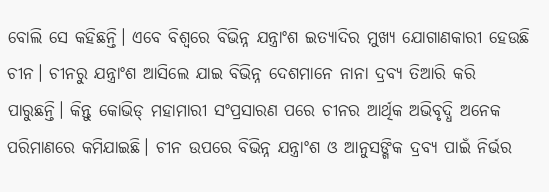ବୋଲି ସେ କହିଛନ୍ତି। ଏବେ ବିଶ୍ୱରେ ବିଭିନ୍ନ ଯନ୍ତ୍ରାଂଶ ଇତ୍ୟାଦିର ମୁଖ୍ୟ ଯୋଗାଣକାରୀ ହେଉଛି ଚୀନ। ଚୀନରୁ ଯନ୍ତ୍ରାଂଶ ଆସିଲେ ଯାଇ ବିଭିନ୍ନ ଦେଶମାନେ ନାନା ଦ୍ରବ୍ୟ ତିଆରି କରି ପାରୁଛନ୍ତି। କିନ୍ତୁ କୋଭିଡ୍‌ ମହାମାରୀ ସଂପ୍ରସାରଣ ପରେ ଚୀନର ଆର୍ଥିକ ଅଭିବୃଦ୍ଧି ଅନେକ ପରିମାଣରେ କମିଯାଇଛି। ଚୀନ ଉପରେ ବିଭିନ୍ନ ଯନ୍ତ୍ରାଂଶ ଓ ଆନୁସଙ୍ଗିକ ଦ୍ରବ୍ୟ ପାଇଁ ନିର୍ଭର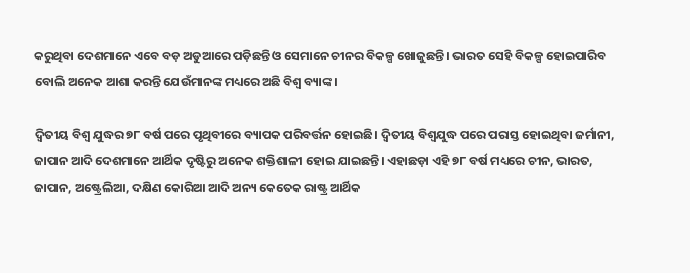କରୁଥିବା ଦେଶମାନେ ଏବେ ବଡ଼ ଅଡୁଆରେ ପଡ଼ିଛନ୍ତି ଓ ସେମାନେ ଚୀନର ବିକଳ୍ପ ଖୋଜୁଛନ୍ତି। ଭାରତ ସେହି ବିକଳ୍ପ ହୋଇପାରିବ ବୋଲି ଅନେକ ଆଶା କରନ୍ତି ଯେଉଁମାନଙ୍କ ମଧ୍ୟରେ ଅଛି ବିଶ୍ୱ ବ୍ୟାଙ୍କ।

ଦ୍ୱିତୀୟ ବିଶ୍ୱ ଯୁଦ୍ଧର ୭୮ ବର୍ଷ ପରେ ପୃଥିବୀରେ ବ୍ୟାପକ ପରିବର୍ତ୍ତନ ହୋଇଛି। ଦ୍ୱିତୀୟ ବିଶ୍ୱଯୁଦ୍ଧ ପରେ ପରାସ୍ତ ହୋଇଥିବା ଜର୍ମାନୀ, ଜାପାନ ଆଦି ଦେଶମାନେ ଆର୍ଥିକ ଦୃଷ୍ଟିରୁ ଅନେକ ଶକ୍ତିଶାଳୀ ହୋଇ ଯାଇଛନ୍ତି। ଏହାଛଡ଼ା ଏହି ୭୮ ବର୍ଷ ମଧ୍ୟରେ ଚୀନ, ଭାରତ, ଜାପାନ, ଅଷ୍ଟ୍ରେଲିଆ, ଦକ୍ଷିଣ କୋରିଆ ଆଦି ଅନ୍ୟ କେତେକ ରାଷ୍ଟ୍ର ଆର୍ଥିକ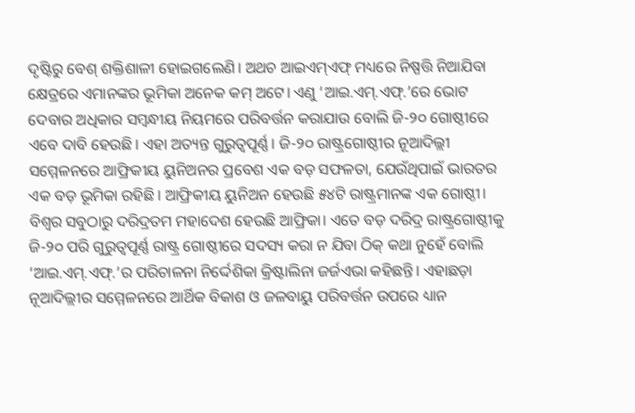ଦୃଷ୍ଟିରୁ ବେଶ୍‌ ଶକ୍ତିଶାଳୀ ହୋଇଗଲେଣି। ଅଥଚ ଆଇଏମ୍‌ଏଫ୍ ମଧ୍ୟରେ ନିଷ୍ପତ୍ତି ନିଆଯିବା କ୍ଷେତ୍ରରେ ଏମାନଙ୍କର ଭୂମିକା ଅନେକ କମ୍ ଅଟେ। ଏଣୁ ‘ଆଇ.ଏମ୍‌.ଏଫ୍‌.’ରେ ଭୋଟ ଦେବାର ଅଧିକାର ସମ୍ବନ୍ଧୀୟ ନିୟମରେ ପରିବର୍ତ୍ତନ କରାଯାଉ ବୋଲି ଜି-୨୦ ଗୋଷ୍ଠୀରେ ଏବେ ଦାବି ହେଉଛି। ଏହା ଅତ୍ୟନ୍ତ ଗୁରୁତ୍ୱପୂର୍ଣ୍ଣ। ଜି-୨୦ ରାଷ୍ଟ୍ରଗୋଷ୍ଠୀର ନୂଆଦିଲ୍ଲୀ ସମ୍ମେଳନରେ ଆଫ୍ରିକୀୟ ୟୁନିଅନର ପ୍ରବେଶ ଏକ ବଡ଼ ସଫଳତା, ଯେଉଁଥିପାଇଁ ଭାରତର ଏକ ବଡ଼ ଭୂମିକା ରହିଛି। ଆଫ୍ରିକୀୟ ୟୁନିଅନ ହେଉଛି ୫୪ଟି ରାଷ୍ଟ୍ରମାନଙ୍କ ଏକ ଗୋଷ୍ଠୀ। ବିଶ୍ୱର ସବୁଠାରୁ ଦରିଦ୍ରତମ ମହାଦେଶ ହେଉଛି ଆଫ୍ରିକା। ଏତେ ବଡ଼ ଦରିଦ୍ର ରାଷ୍ଟ୍ରଗୋଷ୍ଠୀକୁ ଜି-୨୦ ପରି ଗୁରୁତ୍ୱପୂର୍ଣ୍ଣ ରାଷ୍ଟ୍ର ଗୋଷ୍ଠୀରେ ସଦସ୍ୟ କରା ନ ଯିବା ଠିକ୍ କଥା ନୁହେଁ ବୋଲି ‘ଆଇ.ଏମ୍‌.ଏଫ୍.’ର ପରିଚାଳନା ନିର୍ଦ୍ଦେଶିକା କ୍ରିଷ୍ଟାଲିନା ଜର୍ଜଏଭା କହିଛନ୍ତି। ଏହାଛଡ଼ା ନୂଆଦିଲ୍ଲୀର ସମ୍ମେଳନରେ ଆର୍ଥିକ ବିକାଶ ଓ ଜଳବାୟୁ ପରିବର୍ତ୍ତନ ଉପରେ ଧ୍ୟାନ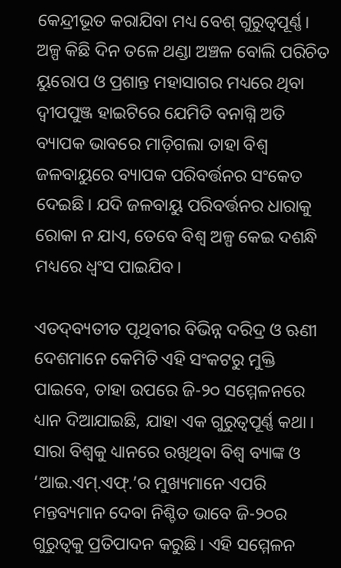କେନ୍ଦ୍ରୀଭୂତ କରାଯିବା ମଧ୍ୟ ବେଶ୍‌ ଗୁରୁତ୍ୱପୂର୍ଣ୍ଣ। ଅଳ୍ପ କିଛି ଦିନ ତଳେ ଥଣ୍ଡା ଅଞ୍ଚଳ ବୋଲି ପରିଚିତ ୟୁରୋପ ଓ ପ୍ରଶାନ୍ତ ମହାସାଗର ମଧ୍ୟରେ ଥିବା ଦ୍ୱୀପପୁଞ୍ଜ ହାଇଟିରେ ଯେମିତି ବନାଗ୍ନି ଅତି ବ୍ୟାପକ ଭାବରେ ମାଡ଼ିଗଲା ତାହା ବିଶ୍ୱ ଜଳବାୟୁରେ ବ୍ୟାପକ ପରିବର୍ତ୍ତନର ସଂକେତ ଦେଇଛି। ଯଦି ଜଳବାୟୁ ପରିବର୍ତ୍ତନର ଧାରାକୁ ରୋକା ନ ଯାଏ, ତେବେ ବିଶ୍ୱ ଅଳ୍ପ କେଇ ଦଶନ୍ଧି ମଧ୍ୟରେ ଧ୍ୱଂସ ପାଇଯିବ।

ଏତଦ୍‌ବ୍ୟତୀତ ପୃଥିବୀର ବିଭିନ୍ନ ଦରିଦ୍ର ଓ ଋଣୀ ଦେଶମାନେ କେମିତି ଏହି ସଂକଟରୁ ମୁକ୍ତି ପାଇବେ, ତାହା ଉପରେ ଜି-୨୦ ସମ୍ମେଳନରେ ଧ୍ୟାନ ଦିଆଯାଇଛି, ଯାହା ଏକ ଗୁରୁତ୍ୱପୂର୍ଣ୍ଣ କଥା। ସାରା ବିଶ୍ୱକୁ ଧ୍ୟାନରେ ରଖିଥିବା ବିଶ୍ୱ ବ୍ୟାଙ୍କ ଓ ‘ଆଇ.ଏମ୍‌.ଏଫ୍‌.’ର ମୁଖ୍ୟମାନେ ଏପରି ମନ୍ତବ୍ୟମାନ ଦେବା ନିଶ୍ଚିତ ଭାବେ ଜି-୨୦ର ଗୁରୁତ୍ୱକୁ ପ୍ରତିପାଦନ କରୁଛି। ଏହି ସମ୍ମେଳନ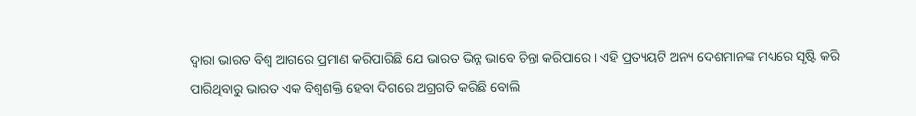ଦ୍ୱାରା ଭାରତ ବିଶ୍ୱ ଆଗରେ ପ୍ରମାଣ କରିପାରିଛି ଯେ ଭାରତ ଭିନ୍ନ ଭାବେ ଚିନ୍ତା କରିପାରେ। ଏହି ପ୍ରତ୍ୟୟଟି ଅନ୍ୟ ଦେଶମାନଙ୍କ ମଧ୍ୟରେ ସୃଷ୍ଟି କରି ପାରିଥିବାରୁ ଭାରତ ଏକ ବିଶ୍ୱଶକ୍ତି ହେବା ଦିଗରେ ଅଗ୍ରଗତି କରିଛି ବୋଲି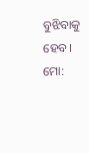ବୁଝିବାକୁ ହେବ।
ମୋ: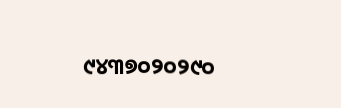୯୪୩୭୦୨୦୨୯୦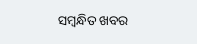ସମ୍ବନ୍ଧିତ ଖବର